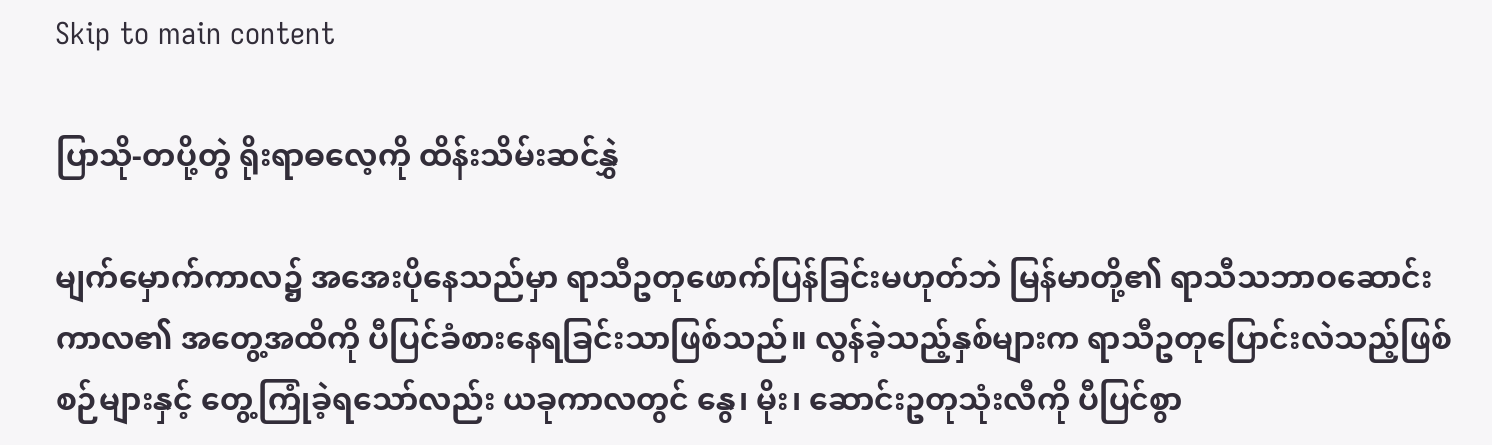Skip to main content

ပြာသို-တပို့တွဲ ရိုးရာဓလေ့ကို ထိန်းသိမ်းဆင်နွှဲ

မျက်မှောက်ကာလ၌ အအေးပိုနေသည်မှာ ရာသီဥတုဖောက်ပြန်ခြင်းမဟုတ်ဘဲ မြန်မာတို့၏ ရာသီသဘာဝဆောင်းကာလ၏ အတွေ့အထိကို ပီပြင်ခံစားနေရခြင်းသာဖြစ်သည်။ လွန်ခဲ့သည့်နှစ်များက ရာသီဥတုပြောင်းလဲသည့်ဖြစ်စဉ်များနှင့် တွေ့ကြုံခဲ့ရသော်လည်း ယခုကာလတွင် နွေ၊ မိုး၊ ဆောင်းဥတုသုံးလီကို ပီပြင်စွာ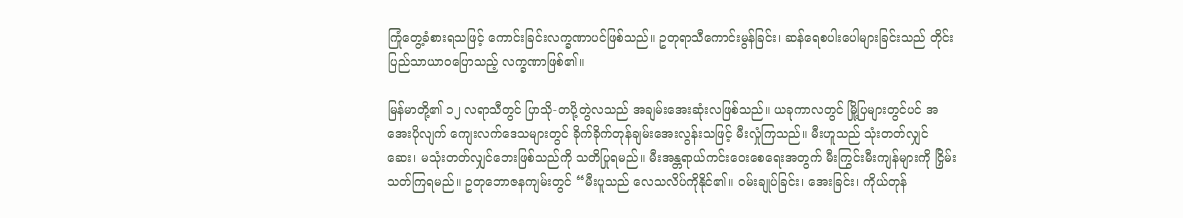ကြုံတွေ့ခံစားရသဖြင့် ကောင်းခြင်းလက္ခဏာပင်ဖြစ်သည်။ ဥတုရာသီကောင်းမွန်ခြင်း၊ ဆန်ရေစပါးပေါများခြင်းသည် တိုင်းပြည်သာယာဝပြောသည့် လက္ခဏာဖြစ်၏။

မြန်မာတို့၏ ၁၂ လရာသီတွင် ပြာသို-တပို့တွဲလသည် အချမ်းအေးဆုံးလဖြစ်သည်။ ယခုကာလတွင် မြို့ပြများတွင်ပင် အအေးပိုလျက် ကျေးလက်ဒေသများတွင် ခိုက်ခိုက်တုန်ချမ်းအေးလွန်းသဖြင့် မီးလှုံကြသည်။ မီးဟူသည် သုံးတတ်လျှင် ဆေး၊ မသုံးတတ်လျှင်ဘေးဖြစ်သည်ကို သတိပြုရမည်။ မီးအန္တရာယ်ကင်းဝေးစေရေးအတွက် မီးကြွင်းမီးကျန်များကို ငြှိမ်းသတ်ကြရမည်။ ဥတုဘောဇနကျမ်းတွင် “မီးပူသည် လေသလိပ်ကိုနိုင်၏။ ဝမ်းချုပ်ခြင်း၊ အေးခြင်း၊ ကိုယ်တုန်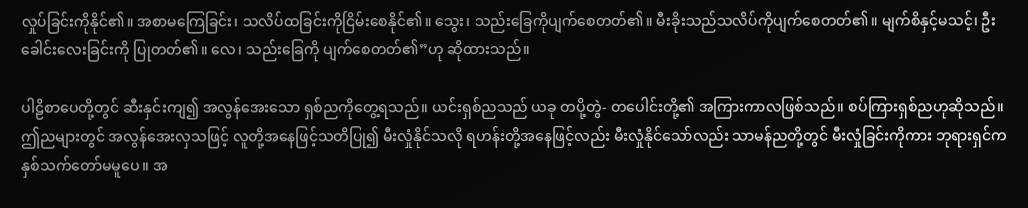လှုပ်ခြင်းကိုနိုင်၏။ အစာမကြေခြင်း၊ သလိပ်ထခြင်းကိုငြိမ်းစေနိုင်၏။ သွေး၊ သည်းခြေကိုပျက်စေတတ်၏။ မီးခိုးသည်သလိပ်ကိုပျက်စေတတ်၏။ မျက်စိနှင့်မသင့်၊ ဦးခေါင်းလေးခြင်းကို ပြုတတ်၏။ လေ၊ သည်းခြေကို ပျက်စေတတ်၏”ဟု ဆိုထားသည်။

ပါဠိစာပေတို့တွင် ဆီးနှင်းကျ၍ အလွန်အေးသော ရှစ်ညကိုတွေ့ရသည်။ ယင်းရှစ်ညသည် ယခု တပို့တွဲ- တပေါင်းတို့၏ အကြားကာလဖြစ်သည်။ စပ်ကြားရှစ်ညဟုဆိုသည်။ ဤညများတွင် အလွန်အေးလှသဖြင့် လူတို့အနေဖြင့်သတိပြု၍ မီးလှုံနိုင်သလို ရဟန်းတို့အနေဖြင့်လည်း မီးလှုံနိုင်သော်လည်း သာမန်ညတို့တွင် မီးလှုံခြင်းကိုကား ဘုရားရှင်ကနှစ်သက်တော်မမူပေ။ အ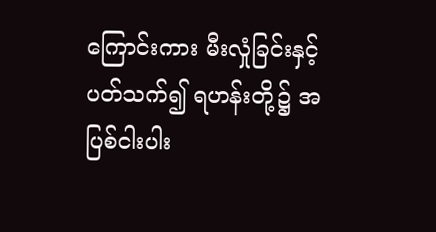ကြောင်းကား မီးလှုံခြင်းနှင့်ပတ်သက်၍ ရဟန်းတို့၌ အပြစ်ငါးပါး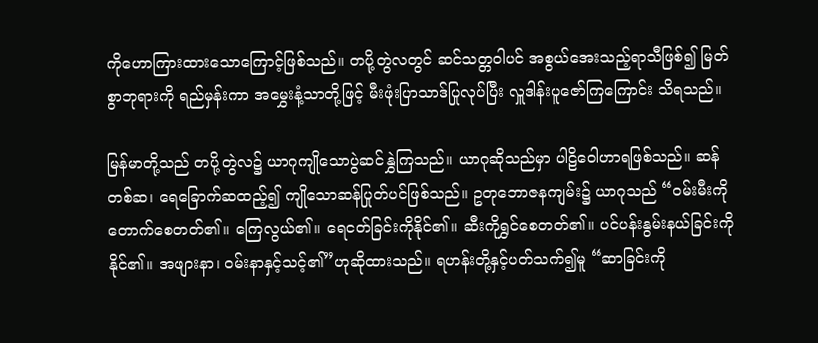ကိုဟောကြားထားသောကြောင့်ဖြစ်သည်။ တပို့တွဲလတွင် ဆင်သတ္တဝါပင် အစွယ်အေးသည့်ရာသီဖြစ်၍ မြတ်စွာဘုရားကို ရည်မှန်းကာ အမွှေးနံ့သာတို့ဖြင့် မီးဖုံးပြာသာဒ်ပြုလုပ်ပြီး လှူဒါန်းပူဇော်ကြကြောင်း သိရသည်။

မြန်မာတို့သည် တပို့တွဲလ၌ ယာဂုကျိုသောပွဲဆင်နွှဲကြသည်။ ယာဂုဆိုသည်မှာ ပါဠိဝေါဟာရဖြစ်သည်။ ဆန်တစ်ဆ၊ ရေခြောက်ဆထည့်၍ ကျိုသောဆန်ပြုတ်ပင်ဖြစ်သည်။ ဥတုဘောဇနကျမ်း၌ ယာဂုသည် “ဝမ်းမီးကို တောက်စေတတ်၏။ ကြေလွယ်၏။ ရေငတ်ခြင်းကိုနိုင်၏။ ဆီးကိုရွှင်စေတတ်၏။ ပင်ပန်းနွမ်းနယ်ခြင်းကိုနိုင်၏။ အဖျားနာ၊ ဝမ်းနာနှင့်သင့်၏”ဟုဆိုထားသည်။ ရဟန်းတို့နှင့်ပတ်သက်၍မူ “ဆာခြင်းကို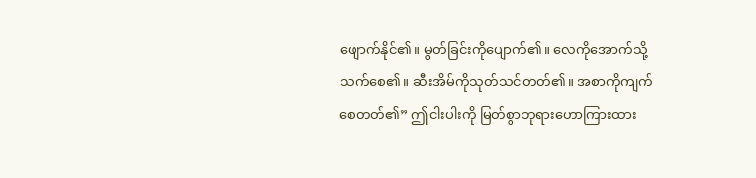ဖျောက်နိုင်၏။ မွတ်ခြင်းကိုပျောက်၏။ လေကိုအောက်သို့သက်စေ၏။ ဆီးအိမ်ကိုသုတ်သင်တတ်၏။ အစာကိုကျက်စေတတ်၏” ဤငါးပါးကို မြတ်စွာဘုရားဟောကြားထား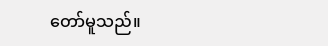တော်မူသည်။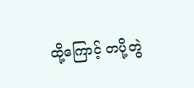ထို့ကြောင့် တပို့တွဲ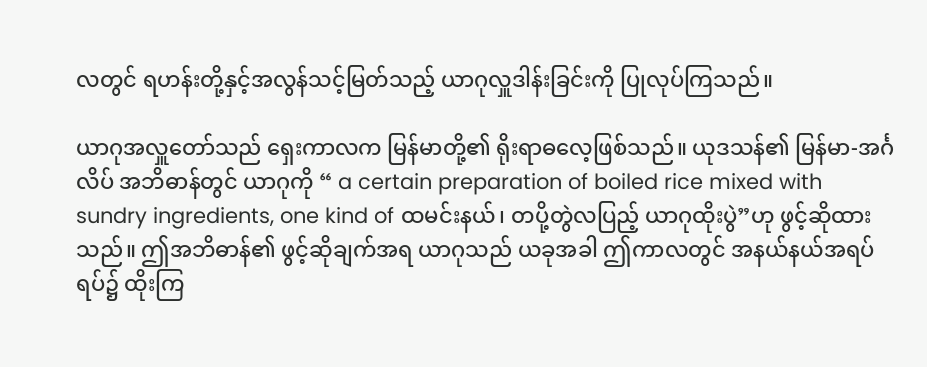လတွင် ရဟန်းတို့နှင့်အလွန်သင့်မြတ်သည့် ယာဂုလှူဒါန်းခြင်းကို ပြုလုပ်ကြသည်။

ယာဂုအလှူတော်သည် ရှေးကာလက မြန်မာတို့၏ ရိုးရာဓလေ့ဖြစ်သည်။ ယုဒသန်၏ မြန်မာ-အင်္ဂလိပ် အဘိဓာန်တွင် ယာဂုကို “ a certain preparation of boiled rice mixed with sundry ingredients, one kind of ထမင်းနယ်၊ တပို့တွဲလပြည့် ယာဂုထိုးပွဲ”ဟု ဖွင့်ဆိုထားသည်။ ဤအဘိဓာန်၏ ဖွင့်ဆိုချက်အရ ယာဂုသည် ယခုအခါ ဤကာလတွင် အနယ်နယ်အရပ်ရပ်၌ ထိုးကြ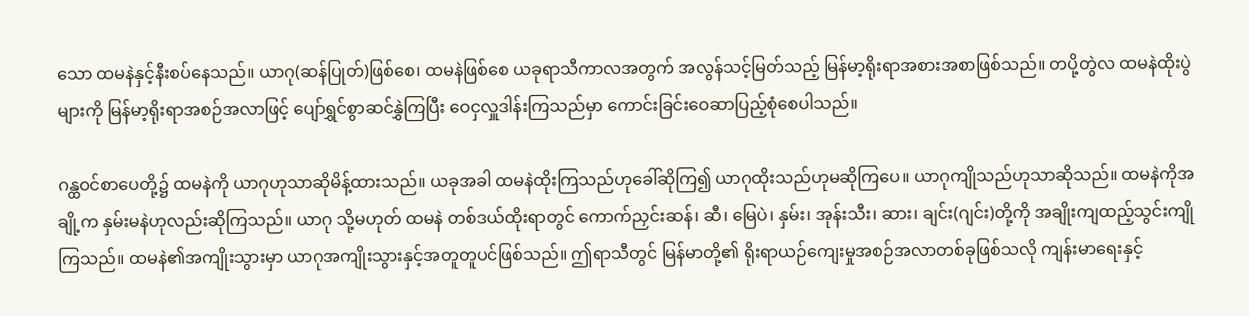သော ထမနဲနှင့်နီးစပ်နေသည်။ ယာဂု(ဆန်ပြုတ်)ဖြစ်စေ၊ ထမနဲဖြစ်စေ ယခုရာသီကာလအတွက် အလွန်သင့်မြတ်သည့် မြန်မာ့ရိုးရာအစားအစာဖြစ်သည်။ တပို့တွဲလ ထမနဲထိုးပွဲများကို မြန်မာ့ရိုးရာအစဉ်အလာဖြင့် ပျော်ရွှင်စွာဆင်နွှဲကြပြီး ဝေငှလှူဒါန်းကြသည်မှာ ကောင်းခြင်းဝေဆာပြည့်စုံစေပါသည်။

ဂန္ထဝင်စာပေတို့၌ ထမနဲကို ယာဂုဟုသာဆိုမိန့်ထားသည်။ ယခုအခါ ထမနဲထိုးကြသည်ဟုခေါ်ဆိုကြ၍ ယာဂုထိုးသည်ဟုမဆိုကြပေ။ ယာဂုကျိုသည်ဟုသာဆိုသည်။ ထမနဲကိုအချို့က နှမ်းမနဲဟုလည်းဆိုကြသည်။ ယာဂု သို့မဟုတ် ထမနဲ တစ်ဒယ်ထိုးရာတွင် ကောက်ညှင်းဆန်၊ ဆီ၊ မြေပဲ၊ နှမ်း၊ အုန်းသီး၊ ဆား၊ ချင်း(ဂျင်း)တို့ကို အချိုးကျထည့်သွင်းကျိုကြသည်။ ထမနဲ၏အကျိုးသွားမှာ ယာဂုအကျိုးသွားနှင့်အတူတူပင်ဖြစ်သည်။ ဤရာသီတွင် မြန်မာတို့၏ ရိုးရာယဉ်ကျေးမှုအစဉ်အလာတစ်ခုဖြစ်သလို ကျန်းမာရေးနှင့်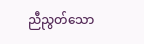ညီညွတ်သော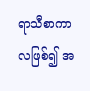ရာသီစာကာလဖြစ်၍ အ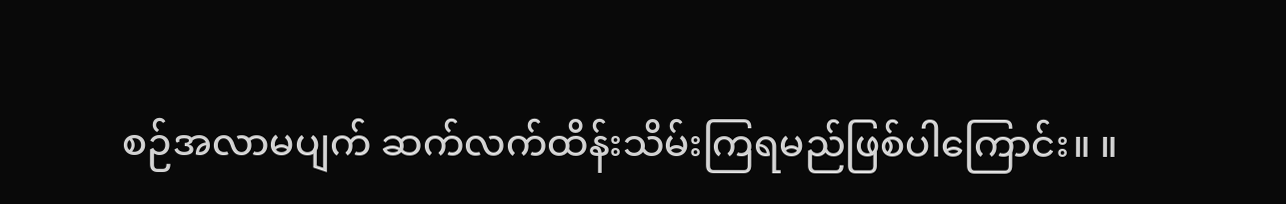စဉ်အလာမပျက် ဆက်လက်ထိန်းသိမ်းကြရမည်ဖြစ်ပါကြောင်း။ ။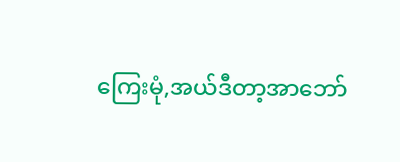ကြေးမုံ,အယ်ဒီတာ့အာဘော်